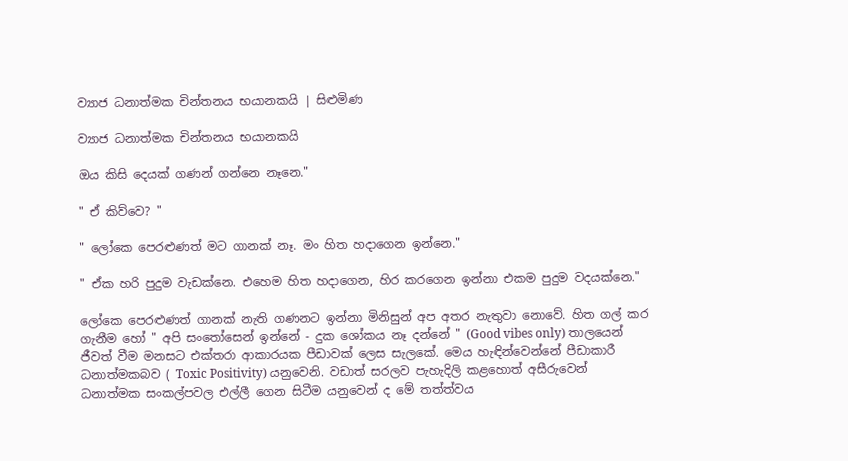ව්‍යාජ ධනාත්මක චින්තනය භයානකයි | සිළුමිණ

ව්‍යාජ ධනාත්මක චින්තනය භයානකයි

ඔය කිසි දෙයක් ගණන් ගන්නෙ නෑනෙ."

" ඒ කිව්වෙ? "

" ලෝකෙ පෙරළුණත් මට ගානක් නෑ. මං හිත හදාගෙන ඉන්නෙ."

" ඒක හරි පුදුම වැඩක්නෙ. එහෙම හිත හදාගෙන, හිර කරගෙන ඉන්නා එකම පුදුම වදයක්නෙ."

ලෝකෙ පෙරළුණත් ගානක් නැති ගණනට ඉන්නා මිනිසුන් අප අතර නැතුවා නොවේ. හිත ගල් කර ගැනීම හෝ " අපි සංතෝසෙන් ඉන්නේ - දුක ශෝකය නෑ දන්නේ " (Good vibes only) තාලයෙන් ජීවත් වීම මනසට එක්තරා ආකාරයක පීඩාවක් ලෙස සැලකේ. මෙය හැඳින්වෙන්නේ පීඩාකාරී ධනාත්මකබව ( Toxic Positivity) යනුවෙනි. වඩාත් සරලව පැහැදිලි කළහොත් අසීරුවෙන් ධනාත්මක සංකල්පවල එල්ලී ගෙන සිටීම යනුවෙන් ද මේ තත්ත්වය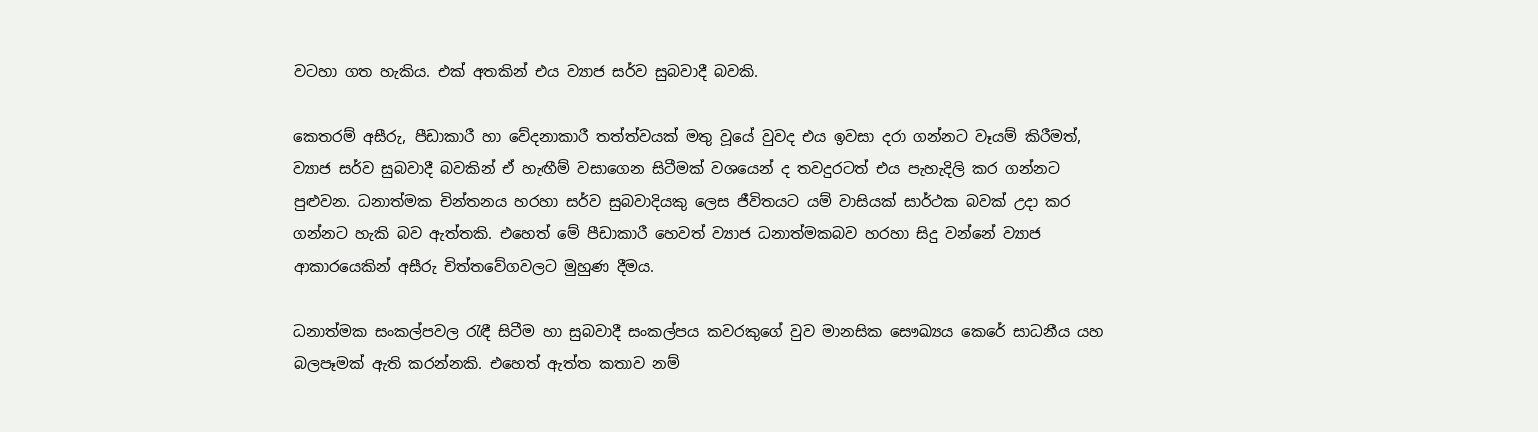වටහා ගත හැකිය. එක් අතකින් එය ව්‍යාජ සර්ව සුබවාදී බවකි.

කෙතරම් අසීරු, පීඩාකාරී හා වේදනාකාරී තත්ත්වයක් මතු වූයේ වුවද එය ඉවසා දරා ගන්නට වෑයම් කිරීමත්, ව්‍යාජ සර්ව සුබවාදී බවකින් ඒ හැඟීම් වසාගෙන සිටීමක් වශයෙන් ද තවදුරටත් එය පැහැදිලි කර ගන්නට පුළුවන. ධනාත්මක චින්තනය හරහා සර්ව සුබවාදියකු ලෙස ජීවිතයට යම් වාසියක් සාර්ථක බවක් උදා කර ගන්නට හැකි බව ඇත්තකි. එහෙත් මේ පීඩාකාරී හෙවත් ව්‍යාජ ධනාත්මකබව හරහා සිදු වන්නේ ව්‍යාජ ආකාරයෙකින් අසීරු චිත්තවේගවලට මුහුණ දීමය.

ධනාත්මක සංකල්පවල රැඳී සිටීම හා සුබවාදී සංකල්පය කවරකුගේ වුව මානසික සෞඛ්‍යය කෙරේ සාධනීය යහ බලපෑමක් ඇති කරන්නකි. එහෙත් ඇත්ත කතාව නම්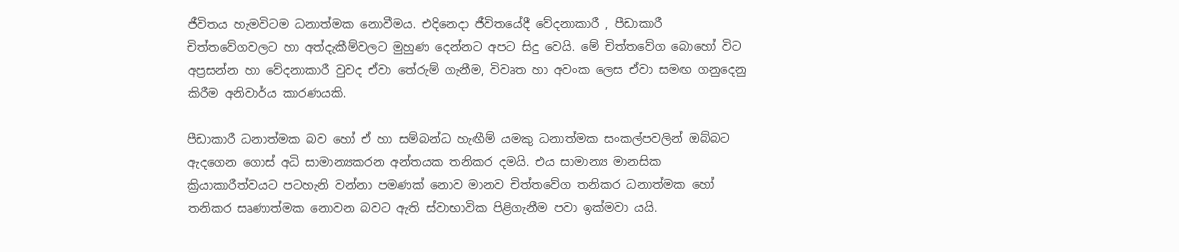ජීවිතය හැමවිටම ධනාත්මක නොවීමය. එදිනෙදා ජීවිතයේදී වේදනාකාරී , පීඩාකාරී චිත්තවේගවලට හා අත්දැකීම්වලට මුහුණ දෙන්නට අපට සිදු වෙයි. මේ චිත්තවේග බොහෝ විට අප්‍රසන්න හා වේදනාකාරී වුවද ඒවා තේරුම් ගැනීම, විවෘත හා අවංක ලෙස ඒවා සමඟ ගනුදෙනු කිරීම අනිවාර්ය කාරණයකි.

පීඩාකාරී ධනාත්මක බව හෝ ඒ හා සම්බන්ධ හැඟීම් යමකු ධනාත්මක සංකල්පවලින් ඔබ්බට ඇදගෙන ගොස් අධි සාමාන්‍යකරන අන්තයක තනිකර දමයි. එය සාමාන්‍ය මානසික ක්‍රියාකාරීත්වයට පටහැනි වන්නා පමණක් නොව මානව චිත්තවේග තනිකර ධනාත්මක හෝ තනිකර සෘණාත්මක නොවන බවට ඇති ස්වාභාවික පිළිගැනීම පවා ඉක්මවා යයි.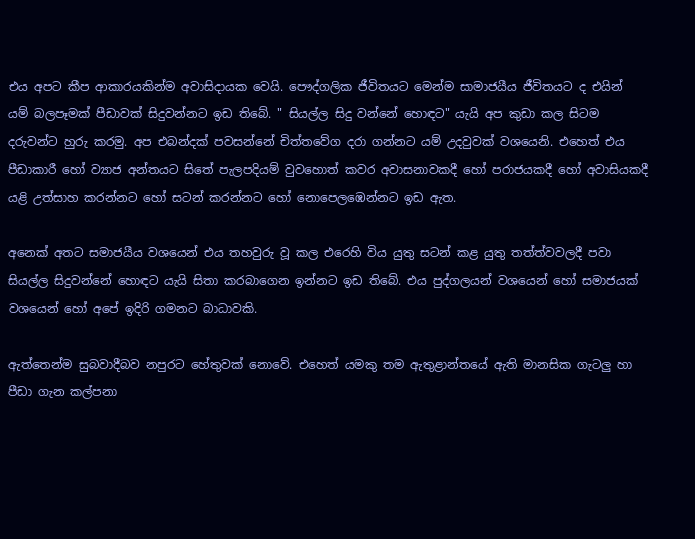එය අපට කීප ආකාරයකින්ම අවාසිදායක වෙයි. පෞද්ගලික ජීවිතයට මෙන්ම සාමාජයීය ජීවිතයට ද එයින් යම් බලපෑමක් පීඩාවක් සිදුවන්නට ඉඩ තිබේ. " සියල්ල සිදු වන්නේ හොඳට" යැයි අප කුඩා කල සිටම දරුවන්ට හුරු කරමු. අප එබන්දක් පවසන්නේ චිත්තවේග දරා ගන්නට යම් උදවුවක් වශයෙනි. එහෙත් එය පීඩාකාරී හෝ ව්‍යාජ අන්තයට සිතේ පැලපදියම් වුවහොත් කවර අවාසනාවකදී හෝ පරාජයකදී හෝ අවාසියකදී යළි උත්සාහ කරන්නට හෝ සටන් කරන්නට හෝ නොපෙලඹෙන්නට ඉඩ ඇත.

අනෙක් අතට සමාජයීය වශයෙන් එය තහවුරු වූ කල එරෙහි විය යුතු සටන් කළ යුතු තත්ත්වවලදී පවා සියල්ල සිදුවන්නේ හොඳට යැයි සිතා කරබාගෙන ඉන්නට ඉඩ තිබේ. එය පුද්ගලයන් වශයෙන් හෝ සමාජයක් වශයෙන් හෝ අපේ ඉදිරි ගමනට බාධාවකි.

ඇත්තෙන්ම සුබවාදීබව නපුරට හේතුවක් නොවේ. එහෙත් යමකු තම ඇතුළාන්තයේ ඇති මානසික ගැටලු හා පීඩා ගැන කල්පනා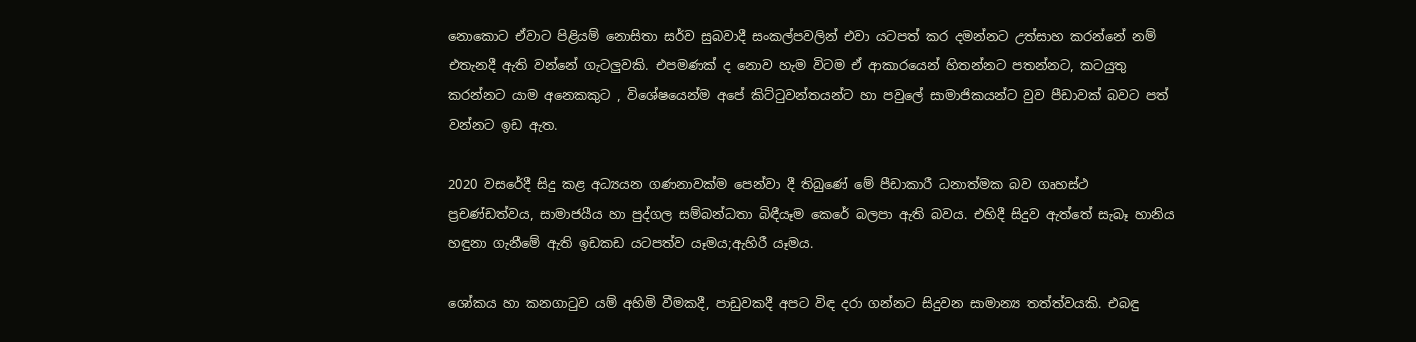නොකොට ඒවාට පිළියම් නොසිතා සර්ව සුබවාදී සංකල්පවලින් එවා යටපත් කර දමන්නට උත්සාහ කරන්නේ නම් එතැනදී ඇති වන්නේ ගැටලුවකි. එපමණක් ද නොව හැම විටම ඒ ආකාරයෙන් හිතන්නට පතන්නට, කටයුතු කරන්නට යාම අනෙකකුට , විශේෂයෙන්ම අපේ කිට්ටුවන්තයන්ට හා පවුලේ සාමාජිකයන්ට වුව පීඩාවක් බවට පත් වන්නට ඉඩ ඇත.

2020 වසරේදී සිදු කළ අධ්‍යයන ගණනාවක්ම පෙන්වා දී තිබුණේ මේ පීඩාකාරී ධනාත්මක බව ගෘහස්ථ ප්‍රචණ්ඩත්වය, සාමාජයීය හා පුද්ගල සම්බන්ධතා බිඳීයෑම කෙරේ බලපා ඇති බවය. එහිදී සිදුව ඇත්තේ සැබෑ හානිය හඳුනා ගැනීමේ ඇති ඉඩකඩ යටපත්ව යෑමය;ඇහිරී යෑමය.

ශෝකය හා කනගාටුව යම් අහිමි වීමකදී, පාඩුවකදී අපට විඳ දරා ගන්නට සිදුවන සාමාන්‍ය තත්ත්වයකි. එබඳු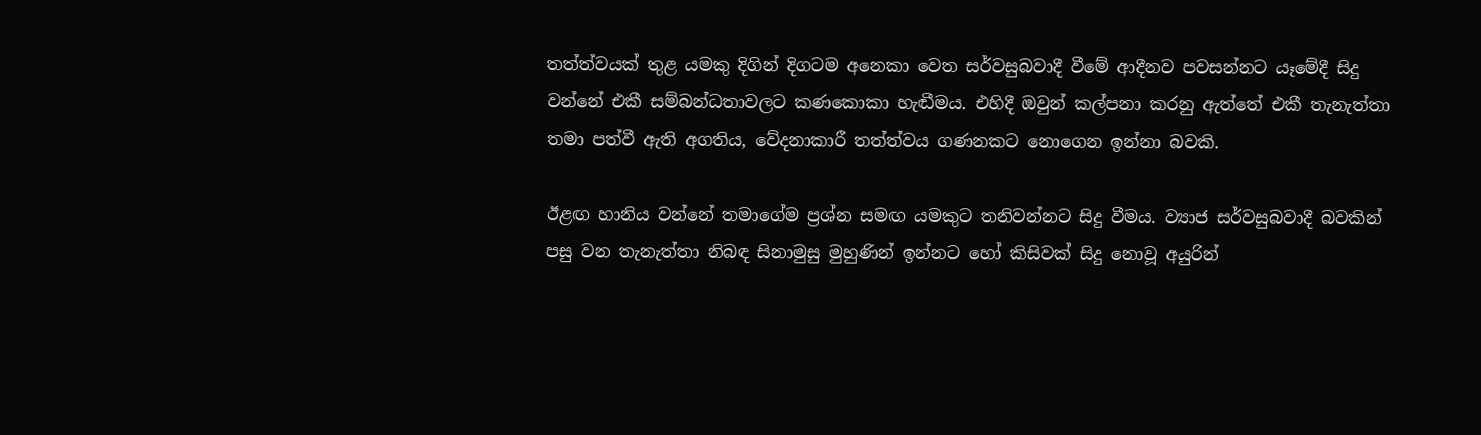තත්ත්වයක් තුළ යමකු දිගින් දිගටම අනෙකා වෙත සර්වසුබවාදී වීමේ ආදීනව පවසන්නට යෑමේදී සිදු වන්නේ එකී සම්බන්ධතාවලට කණකොකා හැඬීමය. එහිදී ඔවුන් කල්පනා කරනු ඇත්තේ එකී තැනැත්තා තමා පත්වී ඇති අගතිය, වේදනාකාරී තත්ත්වය ගණනකට නොගෙන ඉන්නා බවකි.

ඊළඟ හානිය වන්නේ තමාගේම ප්‍රශ්න සමඟ යමකුට තනිවන්නට සිදු වීමය. ව්‍යාජ සර්වසුබවාදී බවකින් පසු වන තැනැත්තා නිබඳ සිනාමුසු මුහුණින් ඉන්නට හෝ කිසිවක් සිදු නොවූ අයුරින්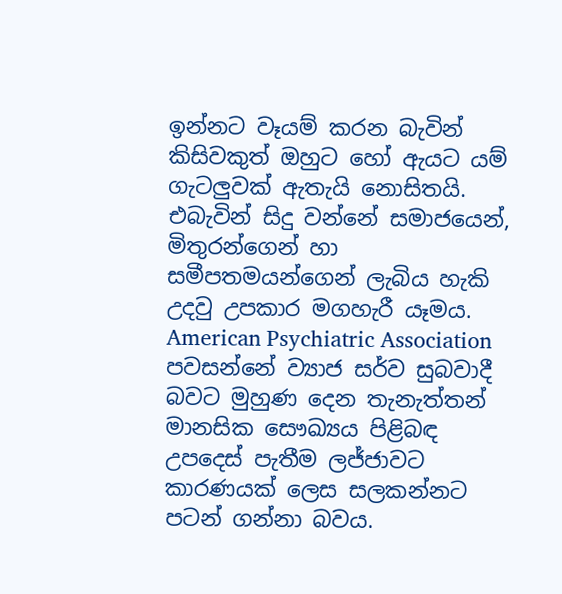ඉන්නට වෑයම් කරන බැවින් කිසිවකුත් ඔහුට හෝ ඇයට යම් ගැටලුවක් ඇතැයි නොසිතයි. එබැවින් සිදු වන්නේ සමාජයෙන්, මිතුරන්ගෙන් හා සමීපතමයන්ගෙන් ලැබිය හැකි උදවු උපකාර මගහැරී යෑමය. American Psychiatric Association පවසන්නේ ව්‍යාජ සර්ව සුබවාදී බවට මුහුණ දෙන තැනැත්තන් මානසික සෞඛ්‍යය පිළිබඳ උපදෙස් පැතීම ලජ්ජාවට කාරණයක් ලෙස සලකන්නට පටන් ගන්නා බවය.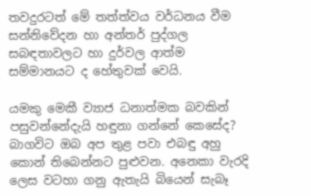තවදුරටත් මේ තත්ත්වය වර්ධනය වීම සන්නිවේදන හා අන්තර් පුද්ගල සබඳතාවලට හා දුර්වල ආත්ම සම්මානයට ද හේතුවක් වෙයි.

යමකු මෙකී ව්‍යාජ ධනාත්මක බවකින් පසුවන්නේදැයි හඳුනා ගන්නේ කෙසේද? බාගවිට ඔබ අප තුළ පවා එබඳු අහු කොන් තිබෙන්නට පුළුවන. අනෙකා වැරදි ලෙස වටහා ගනු ඇතැයි බියෙන් සැබෑ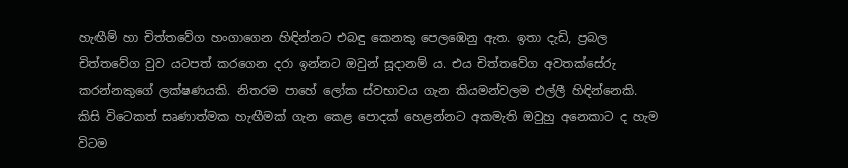හැඟීම් හා චිත්තවේග හංගාගෙන හිඳින්නට එබඳු කෙනකු පෙලඹෙනු ඇත. ඉතා දැඩි, ප්‍රබල චිත්තවේග වුව යටපත් කරගෙන දරා ඉන්නට ඔවුන් සූදානම් ය. එය චිත්තවේග අවතක්සේරු කරන්නකුගේ ලක්ෂණයකි. නිතරම පාහේ ලෝක ස්වභාවය ගැන කියමන්වලම එල්ලී හිඳින්නෙකි. කිසි විටෙකත් සෘණාත්මක හැඟීමක් ගැන කෙළ පොදක් හෙළන්නට අකමැති ඔවුහු අනෙකාට ද හැම විටම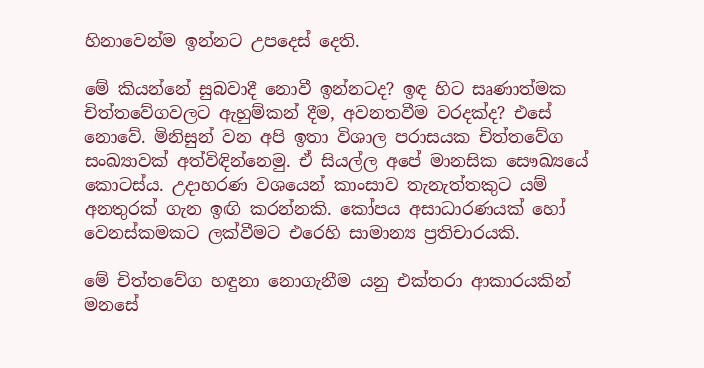හිනාවෙන්ම ඉන්නට උපදෙස් දෙති.

මේ කියන්නේ සුබවාදී නොවී ඉන්නටද? ඉඳ හිට සෘණාත්මක චිත්තවේගවලට ඇහුම්කන් දීම, අවනතවීම වරදක්ද? එසේ නොවේ. මිනිසුන් වන අපි ඉතා විශාල පරාසයක චිත්තවේග සංඛ්‍යාවක් අත්විඳින්නෙමු. ඒ සියල්ල අපේ මානසික සෞඛ්‍යයේ කොටස්ය. උදාහරණ වශයෙන් කාංසාව තැනැත්තකුට යම් අනතුරක් ගැන ඉඟි කරන්නකි. කෝපය අසාධාරණයක් හෝ වෙනස්කමකට ලක්වීමට එරෙහි සාමාන්‍ය ප්‍රතිචාරයකි.

මේ චිත්තවේග හඳුනා නොගැනීම යනු එක්තරා ආකාරයකින් මනසේ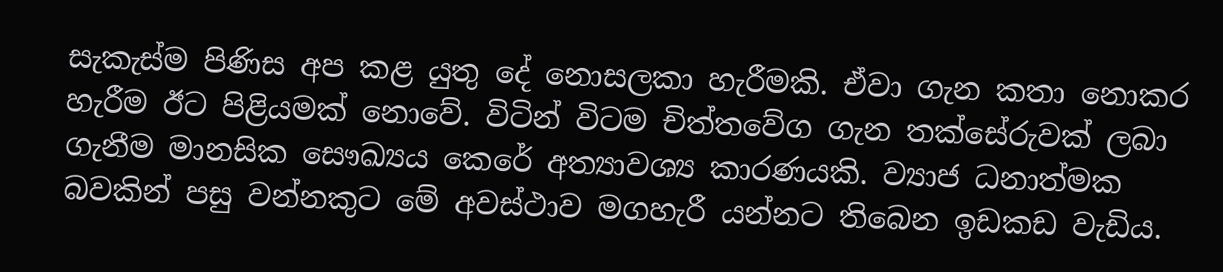සැකැස්ම පිණිස අප කළ යුතු දේ නොසලකා හැරීමකි. ඒවා ගැන කතා නොකර හැරීම ඊට පිළියමක් නොවේ. විටින් විටම චිත්තවේග ගැන තක්සේරුවක් ලබා ගැනීම මානසික සෞඛ්‍යය කෙරේ අත්‍යාවශ්‍ය කාරණයකි. ව්‍යාජ ධනාත්මක බවකින් පසු වන්නකුට මේ අවස්ථාව මගහැරී යන්නට තිබෙන ඉඩකඩ වැඩිය.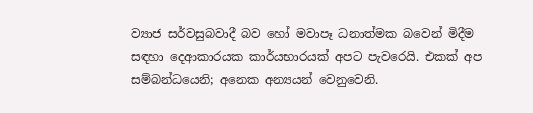ව්‍යාජ සර්වසුබවාදී බව හෝ මවාපෑ ධනාත්මක බවෙන් මිදීම සඳහා දෙආකාරයක කාර්යභාරයක් අපට පැවරෙයි. එකක් අප සම්බන්ධයෙනි; අනෙක අන්‍යයන් වෙනුවෙනි.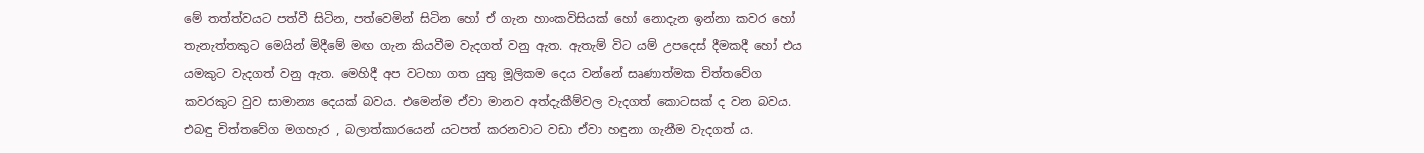මේ තත්ත්වයට පත්වී සිටින, පත්වෙමින් සිටින හෝ ඒ ගැන හාංකවිසියක් හෝ නොදැන ඉන්නා කවර හෝ තැනැත්තකුට මෙයින් මිදීමේ මඟ ගැන කියවීම වැදගත් වනු ඇත. ඇතැම් විට යම් උපදෙස් දීමකදී හෝ එය යමකුට වැදගත් වනු ඇත. මෙහිදී අප වටහා ගත යුතු මූලිකම දෙය වන්නේ සෘණාත්මක චිත්තවේග කවරකුට වුව සාමාන්‍ය දෙයක් බවය. එමෙන්ම ඒවා මානව අත්දැකීම්වල වැදගත් කොටසක් ද වන බවය. එබඳු චිත්තවේග මගහැර , බලාත්කාරයෙන් යටපත් කරනවාට වඩා ඒවා හඳුනා ගැනීම වැදගත් ය.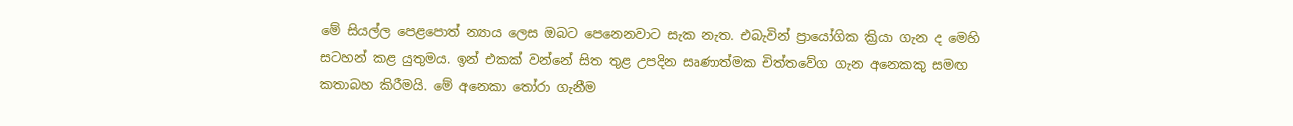මේ සියල්ල පෙළපොත් න්‍යාය ලෙස ඔබට පෙනෙනවාට සැක නැත. එබැවින් ප්‍රායෝගික ක්‍රියා ගැන ද මෙහි සටහන් කළ යුතුමය. ඉන් එකක් වන්නේ සිත තුළ උපදින සෘණාත්මක චිත්තවේග ගැන අනෙකකු සමඟ කතාබහ කිරීමයි. මේ අනෙකා තෝරා ගැනීම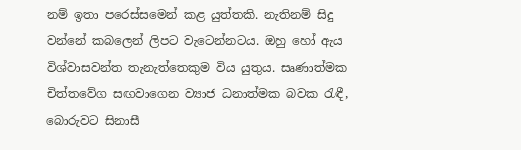නම් ඉතා පරෙස්සමෙන් කළ යුත්තකි. නැතිනම් සිදු වන්නේ කබලෙන් ලිපට වැටෙන්නටය. ඔහු හෝ ඇය විශ්වාසවන්ත තැනැත්තෙකුම විය යුතුය. සෘණාත්මක චිත්තවේග සඟවාගෙන ව්‍යාජ ධනාත්මක බවක රැඳී, බොරුවට සිනාසී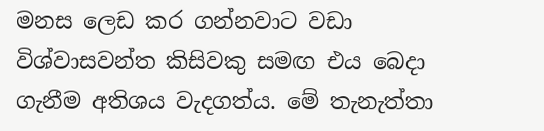මනස ලෙඩ කර ගන්නවාට වඩා විශ්වාසවන්ත කිසිවකු සමඟ එය බෙදා ගැනීම අතිශය වැදගත්ය. මේ තැනැත්තා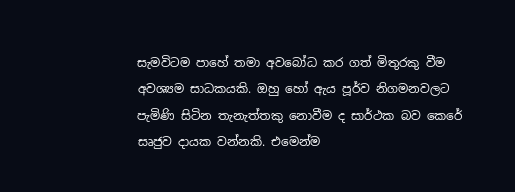සැමවිටම පාහේ තමා අවබෝධ කර ගත් මිතුරකු වීම අවශ්‍යම සාධකයකි. ඔහු හෝ ඇය පූර්ව නිගමනවලට පැමිණි සිටින තැනැත්තකු නොවීම ද සාර්ථක බව කෙරේ සෘජුව දායක වන්නකි. එමෙන්ම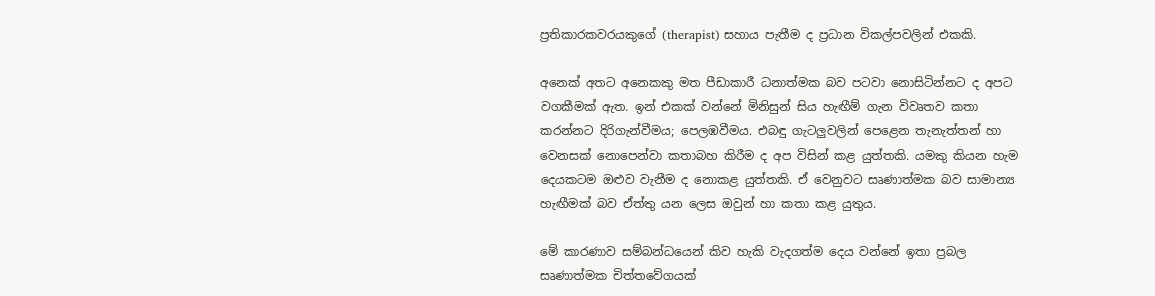ප්‍රතිකාරකවරයකුගේ (therapist) සහාය පැතීම ද ප්‍රධාන විකල්පවලින් එකකි.

අනෙක් අතට අනෙකකු මත පීඩාකාරී ධනාත්මක බව පටවා නොසිටින්නට ද අපට වගකීමක් ඇත. ඉන් එකක් වන්නේ මිනිසුන් සිය හැඟීම් ගැන විවෘතව කතා කරන්නට දිරිගැන්වීමය; පෙලඹවීමය. එබඳු ගැටලුවලින් පෙළෙන තැනැත්තන් හා වෙනසක් නොපෙන්වා කතාබහ කිරීම ද අප විසින් කළ යුත්තකි. යමකු කියන හැම දෙයකටම ඔළුව වැනීම ද නොකළ යුත්තකි. ඒ වෙනුවට සෘණාත්මක බව සාමාන්‍ය හැඟීමක් බව ඒත්තු යන ලෙස ඔවුන් හා කතා කළ යුතුය.

මේ කාරණාව සම්බන්ධයෙන් කිව හැකි වැදගත්ම දෙය වන්නේ ඉතා ප්‍රබල සෘණාත්මක චිත්තවේගයක්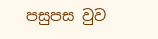පසුපස වුව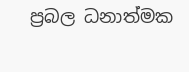ප්‍රබල ධනාත්මක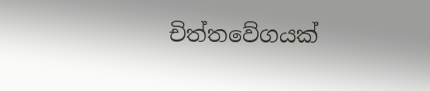චිත්තවේගයක්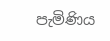පැමිණිය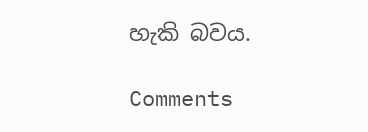හැකි බවය.

Comments